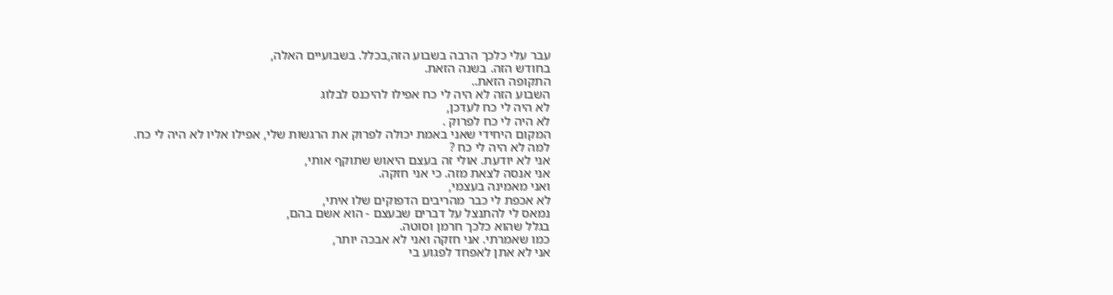עבר עלי כלכך הרבה בשבוע הזה,בכלל. בשבועיים האלה,
בחודש הזה. בשנה הזאת.
התקופה הזאת..
השבוע הזה לא היה לי כח אפילו להיכנס לבלוג
לא היה לי כח לעדכן,
לא היה לי כח לפרוק .
המקום היחידי שאני באמת יכולה לפרוק את הרגשות שלי, אפילו אליו לא היה לי כח.
למה לא היה לי כח ?
אני לא יודעת. אולי זה בעצם היאוש שתוקף אותי,
אני אנסה לצאת מזה. כי אני חזקה.
ואני מאמינה בעצמי,
לא אכפת לי כבר מהריבים הדפוקים שלו איתי,
נמאס לי להתנצל על דברים שבעצם - הוא אשם בהם,
בגלל שהוא כלכך חרמן וסוטה.
כמו שאמרתי. אני חזקה ואני לא אבכה יותר,
אני לא אתן לאפחד לפגוע בי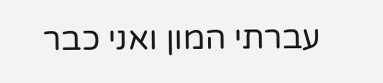עברתי המון ואני כבר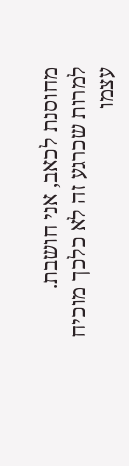מחוסנת לכאב, אני חושבת.
למרות שכרגע זה לא כלכך מוכיח עצמו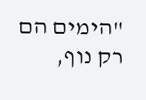"הימים הם רק נוף,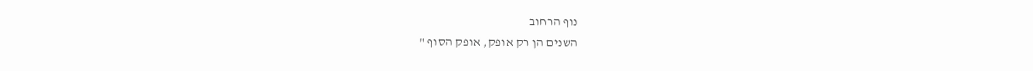נוף הרחוב
השנים הן רק אופק, אופק הסוף "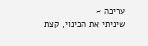עריכה ~
שיניתי את הכינוי, קצת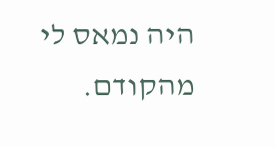היה נמאס לי מהקודם.